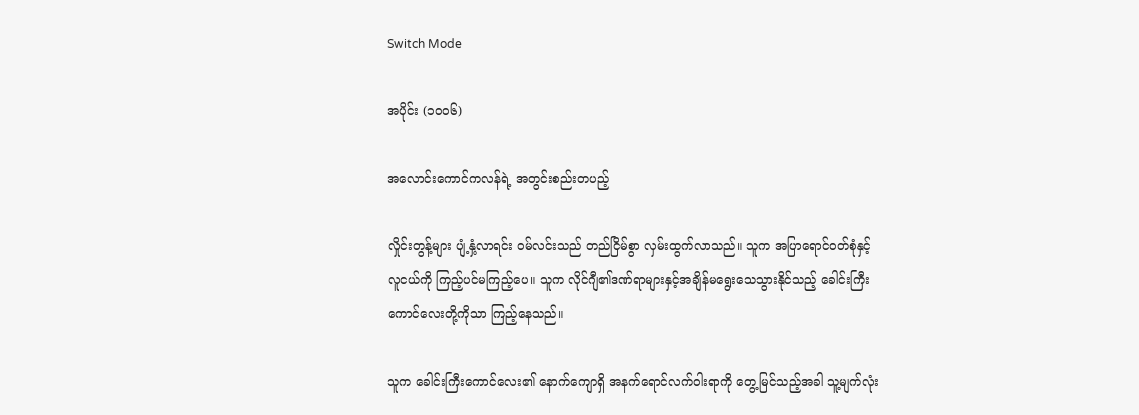Switch Mode

အပိုင်း (၁၀၀၆)

အလောင်းကောင်ကလန်ရဲ့ အတွင်းစည်းတပည့်

လှိုင်းတွန့်များ ပျံ့နှံ့လာရင်း ဝမ်လင်းသည် တည်ငြိမ်စွာ လှမ်းထွက်လာသည်။ သူက အပြာရောင်ဝတ်စုံနှင့်လူငယ်ကို ကြည့်ပင်မကြည့်ပေ။ သူက လိုင်ဂျီ၏ဒဏ်ရာများနှင့်အချိန်မရွေးသေသွားနိုင်သည့် ခေါင်းကြီးကောင်လေးတို့ကိုသာ ကြည့်နေသည်။

သူက ခေါင်းကြီးကောင်လေး၏ နောက်ကျောရှိ အနက်ရောင်လက်ဝါးရာကို တွေ့မြင်သည့်အခါ သူ့မျက်လုံး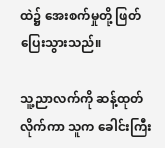ထဲ၌ အေးစက်မှုတို့ ဖြတ်ပြေးသွားသည်။

သူ့ညာလက်ကို ဆန့်ထုတ်လိုက်ကာ သူက ခေါင်းကြီး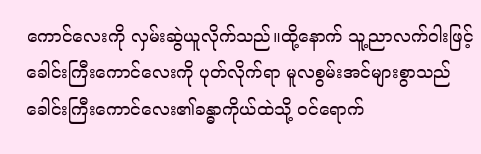ကောင်လေးကို လှမ်းဆွဲယူလိုက်သည်။ထို့နောက် သူ့ညာလက်ဝါးဖြင့် ခေါင်းကြီးကောင်လေးကို ပုတ်လိုက်ရာ မူလစွမ်းအင်များစွာသည် ခေါင်းကြီးကောင်လေး၏ခန္ဓာကိုယ်ထဲသို့ ဝင်ရောက်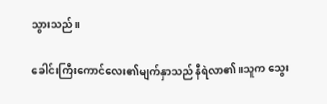သွားသည်။

ခေါင်းကြီးကောင်လေး၏မျက်နှာသည် နီရဲလာ၏။သူက သွေး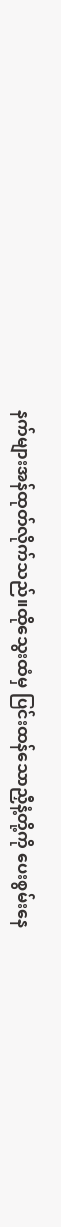နက်များအန်ထုတ်လိုက်သည်။ထိုသွေးထံမှ ပြင်းထန်သောညှီနံ့တို့ကို ပေးစွမ်းနေ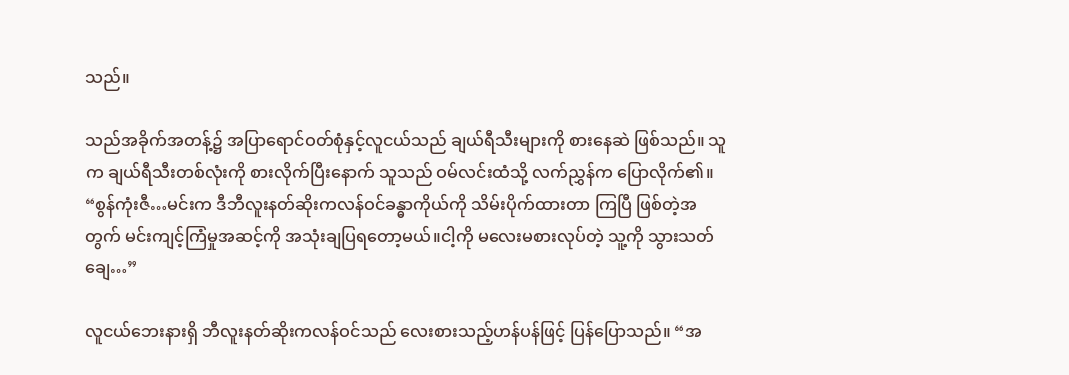သည်။

သည်အခိုက်အတန့်၌ အပြာရောင်ဝတ်စုံနှင့်လူငယ်သည် ချယ်ရီသီးများကို စားနေဆဲ ဖြစ်သည်။ သူက ချယ်ရီသီးတစ်လုံးကို စားလိုက်ပြီးနောက် သူသည် ဝမ်လင်းထံသို့ လက်ညွှန်က ပြောလိုက်၏။ “စွန်ကုံးဇီ…မင်းက ဒီဘီလူးနတ်ဆိုးကလန်ဝင်ခန္ဓာကိုယ်ကို သိမ်းပိုက်ထားတာ ကြပြီ ဖြစ်တဲ့အတွက် မင်းကျင့်ကြံမှုအဆင့်ကို အသုံးချပြရတော့မယ်။ငါ့ကို မလေးမစားလုပ်တဲ့ သူ့ကို သွားသတ်ချေ…”

လူငယ်ဘေးနားရှိ ဘီလူးနတ်ဆိုးကလန်ဝင်သည် လေးစားသည့်ဟန်ပန်ဖြင့် ပြန်ပြောသည်။ “အ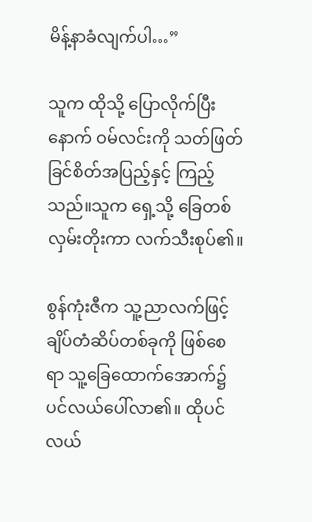မိန့်နာခံလျက်ပါ…”

သူက ထိုသို့ ပြောလိုက်ပြီးနောက် ဝမ်လင်းကို သတ်ဖြတ်ခြင်စိတ်အပြည့်နှင့် ကြည့်သည်။သူက ရှေ့သို့ ခြေတစ်လှမ်းတိုးကာ လက်သီးစုပ်၏။

စွန်ကုံးဇီက သူ့ညာလက်ဖြင့် ချိပ်တံဆိပ်တစ်ခုကို ဖြစ်စေရာ သူ့ခြေထောက်အောက်၌ ပင်လယ်ပေါ်လာ၏။ ထိုပင်လယ်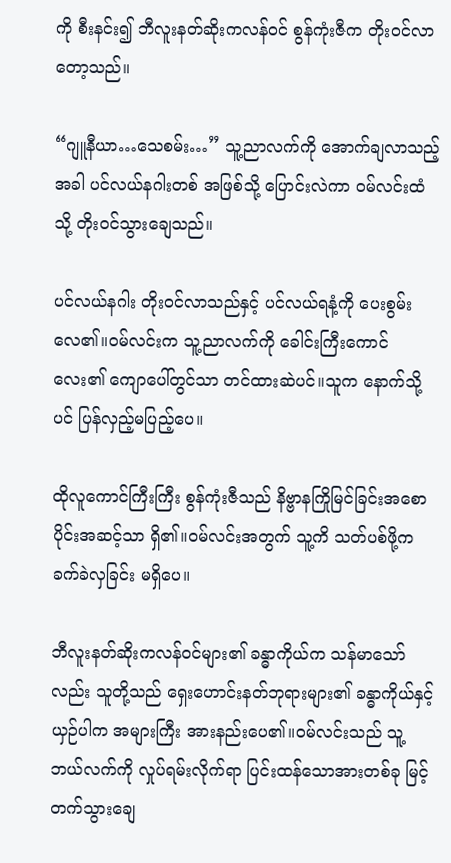ကို စီးနင်း၍ ဘီလူးနတ်ဆိုးကလန်ဝင် စွန်ကုံးဇီက တိုးဝင်လာတော့သည်။

“ဂျူနီယာ…သေစမ်း…” သူ့ညာလက်ကို အောက်ချလာသည့်အခါ ပင်လယ်နဂါးတစ် အဖြစ်သို့ ပြောင်းလဲကာ ဝမ်လင်းထံသို့ တိုးဝင်သွားချေသည်။

ပင်လယ်နဂါး တိုးဝင်လာသည်နှင့် ပင်လယ်ရနံ့ကို ပေးစွမ်းလေ၏။ဝမ်လင်းက သူ့ညာလက်ကို ခေါင်းကြီးကောင်လေး၏ ကျောပေါ်တွင်သာ တင်ထားဆဲပင်။သူက နောက်သို့ပင် ပြန်လှည့်မပြည့်ပေ။

ထိုလူကောင်ကြီးကြီး စွန်ကုံးဇီသည် နိဗ္ဗာနကြိုမြင်ခြင်းအစောပိုင်းအဆင့်သာ ရှိ၏။ဝမ်လင်းအတွက် သူ့ကိ သတ်ပစ်ဖို့က ခက်ခဲလှခြင်း မရှိပေ။

ဘီလူးနတ်ဆိုးကလန်ဝင်များ၏ ခန္ဓာကိုယ်က သန်မာသော်လည်း သူတို့သည် ရှေးဟောင်းနတ်ဘုရားများ၏ ခန္ဓာကိုယ်နှင့် ယှဉ်ပါက အများကြီး အားနည်းပေ၏။ဝမ်လင်းသည် သူ့ဘယ်လက်ကို လှုပ်ရမ်းလိုက်ရာ ပြင်းထန်သောအားတစ်ခု မြင့်တက်သွားချေ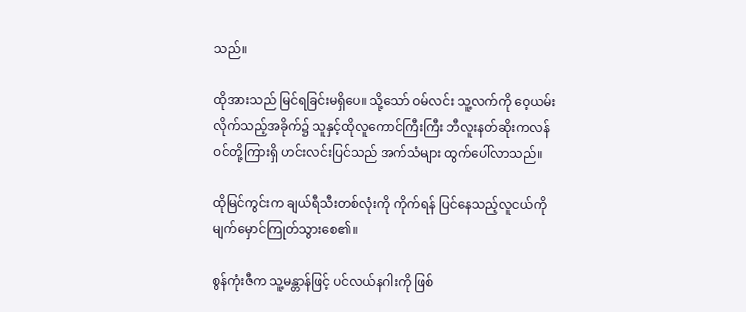သည်။

ထိုအားသည် မြင်ရခြင်းမရှိပေ။ သို့သော် ဝမ်လင်း သူ့လက်ကို ဝေ့ယမ်းလိုက်သည့်အခိုက်၌ သူနှင့်ထိုလူကောင်ကြီးကြီး ဘီလူးနတ်ဆိုးကလန်ဝင်တို့ကြားရှိ ဟင်းလင်းပြင်သည် အက်သံများ ထွက်ပေါ်လာသည်။

ထိုမြင်ကွင်းက ချယ်ရီသီးတစ်လုံးကို ကိုက်ရန် ပြင်နေသည့်လူငယ်ကို မျက်မှောင်ကြုတ်သွားစေ၏။

စွန်ကုံးဇီက သူ့မန္တာန်ဖြင့် ပင်လယ်နဂါးကို ဖြစ်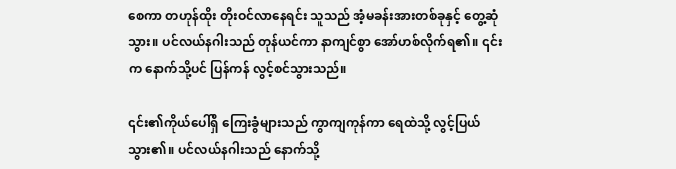စေကာ တဟုန်ထိုး တိုးဝင်လာနေရင်း သူသည် အံ့မခန်းအားတစ်ခုနှင့် တွေ့ဆုံသွား။ ပင်လယ်နဂါးသည် တုန်ယင်ကာ နာကျင်စွာ အော်ဟစ်လိုက်ရ၏။ ၎င်းက နောက်သို့ပင် ပြန်ကန် လွင့်စင်သွားသည်။

၎င်း၏ကိုယ်ပေါ်ရှိ ကြေးခွံများသည် ကွာကျကုန်ကာ ရေထဲသို့ လွင့်ပြယ်သွား၏။ ပင်လယ်နဂါးသည် နောက်သို့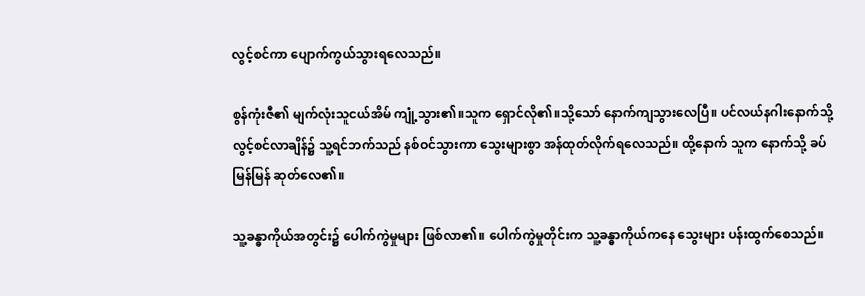လွင့်စင်ကာ ပျောက်ကွယ်သွားရလေသည်။

စွန်ကုံးဇီ၏ မျက်လုံးသူငယ်အိမ် ကျုံ့သွား၏။သူက ရှောင်လို၏။သို့သော် နောက်ကျသွားလေပြီ။ ပင်လယ်နဂါးနောက်သို့ လွင့်စင်လာချိန်၌ သူ့ရင်ဘက်သည် နစ်ဝင်သွားကာ သွေးများစွာ အန်ထုတ်လိုက်ရလေသည်။ ထို့နောက် သူက နောက်သို့ ခပ်မြန်မြန် ဆုတ်လေ၏။

သူ့ခန္ဓာကိုယ်အတွင်း၌ ပေါက်ကွဲမှုများ ဖြစ်လာ၏။ ပေါက်ကွဲမှုတိုင်းက သူ့ခန္ဓာကိုယ်ကနေ သွေးများ ပန်းထွက်စေသည်။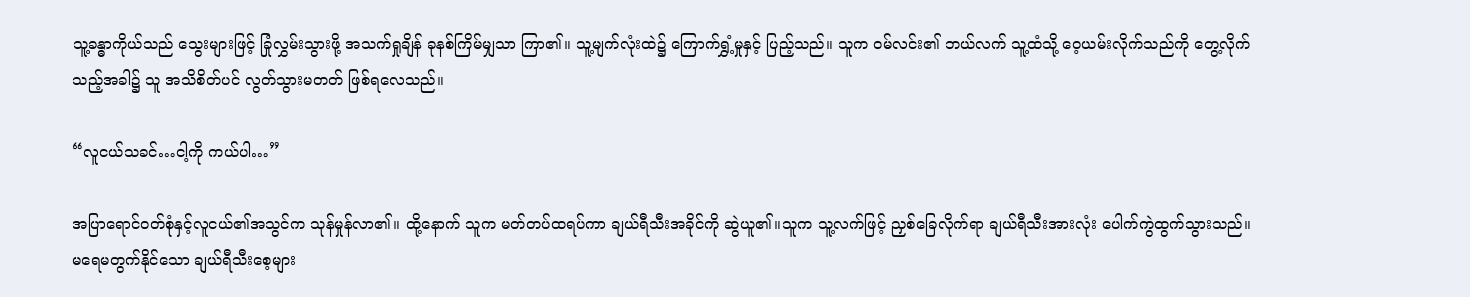သူ့ခန္ဓာကိုယ်သည် သွေးများဖြင့် ခြုံလွှမ်းသွားဖို့ အသက်ရှုချိန် ခုနစ်ကြိမ်မျှသာ ကြာ၏။ သူ့မျက်လုံးထဲ၌ ကြောက်ရွှံ့မှုနှင့် ပြည့်သည်။ သူက ဝမ်လင်း၏ ဘယ်လက် သူ့ထံသို့ ဝေ့ယမ်းလိုက်သည်ကို တွေ့လိုက်သည့်အခါ၌ သူ အသိစိတ်ပင် လွတ်သွားမတတ် ဖြစ်ရလေသည်။

“လူငယ်သခင်…ငါ့ကို ကယ်ပါ…”

အပြာရောင်ဝတ်စုံနှင့်လူငယ်၏အသွင်က သုန်မှုန်လာ၏။ ထို့နောက် သူက မတ်တပ်ထရပ်ကာ ချယ်ရီသီးအခိုင်ကို ဆွဲယူ၏။သူက သူ့လက်ဖြင့် ညှစ်ခြေလိုက်ရာ ချယ်ရီသီးအားလုံး ပေါက်ကွဲထွက်သွားသည်။မရေမတွက်နိုင်သော ချယ်ရီသီးစေ့များ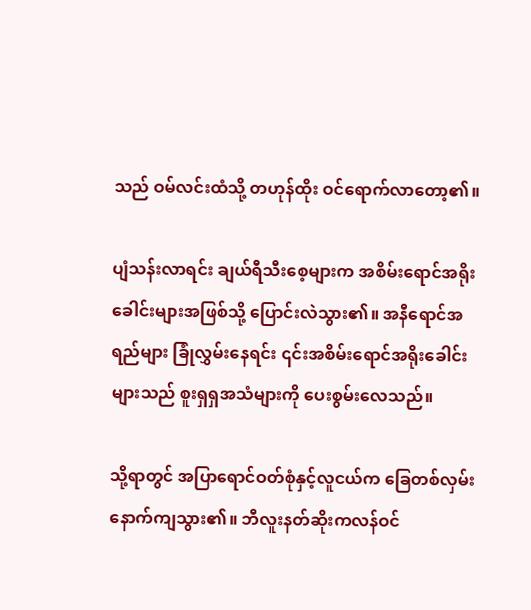သည် ဝမ်လင်းထံသို့ တဟုန်ထိုး ဝင်ရောက်လာတော့၏။

ပျံသန်းလာရင်း ချယ်ရီသီးစေ့များက အစိမ်းရောင်အရိုးခေါင်းများအဖြစ်သို့ ပြောင်းလဲသွား၏။ အနီရောင်အရည်များ ခြုံလွှမ်းနေရင်း ၎င်းအစိမ်းရောင်အရိုးခေါင်းများသည် စူးရှရှအသံများကို ပေးစွမ်းလေသည်။

သို့ရာတွင် အပြာရောင်ဝတ်စုံနှင့်လူငယ်က ခြေတစ်လှမ်း နောက်ကျသွား၏။ ဘီလူးနတ်ဆိုးကလန်ဝင်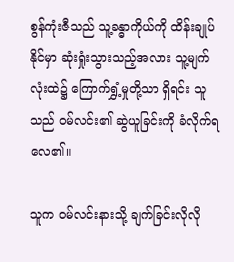စွန်ကုံးဇီသည် သူ့ခန္ဓာကိုယ်ကို ထိန်းချုပ်နိုင်မှာ ဆုံးရှုံးသွားသည့်အလား သူ့မျက်လုံးထဲ၌ ကြောက်ရွှံ့မှုတို့သာ ရှိရင်း သူသည် ဝမ်လင်း၏ ဆွဲယူခြင်းကို ခံလိုက်ရလေ၏။

သူက ဝမ်လင်းနားသို့ ချက်ခြင်းလိုလို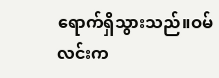ရောက်ရှိသွားသည်။ဝမ်လင်းက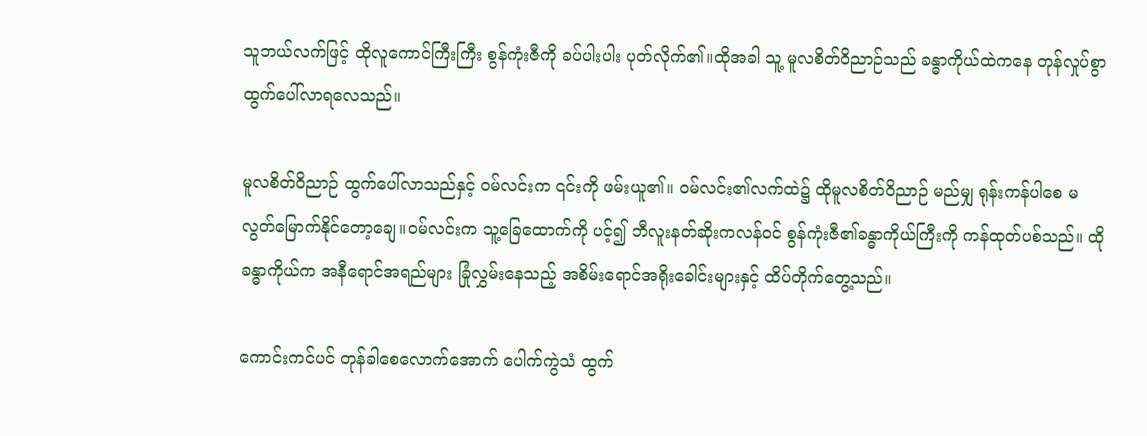သူဘယ်လက်ဖြင့် ထိုလူကောင်ကြီးကြီး စွန်ကုံးဇီကို ခပ်ပါးပါး ပုတ်လိုက်၏။ထိုအခါ သူ့ မူလစိတ်ဝိညာဉ်သည် ခန္ဓာကိုယ်ထဲကနေ တုန်လှုပ်စွာ ထွက်ပေါ်လာရလေသည်။

မူလစိတ်ဝိညာဉ် ထွက်ပေါ်လာသည်နှင့် ဝမ်လင်းက ၎င်းကို ဖမ်းယူ၏။ ဝမ်လင်း၏လက်ထဲ၌ ထိုမူလစိတ်ဝိညာဉ် မည်မျှ ရုန်းကန်ပါစေ မလွတ်မြောက်နိုင်တော့ချေ။ဝမ်လင်းက သူ့ခြေထောက်ကို ပင့်၍ ဘီလူးနတ်ဆိုးကလန်ဝင် စွန်ကုံးဇီ၏ခန္ဓာကိုယ်ကြီးကို ကန်ထုတ်ပစ်သည်။ ထိုခန္ဓာကိုယ်က အနီရောင်အရည်များ ခြုံလွှမ်းနေသည့် အစိမ်းရောင်အရိုးခေါင်းများနှင့် ထိပ်တိုက်တွေ့သည်။

ကောင်းကင်ပင် တုန်ခါစေလောက်အောက် ပေါက်ကွဲသံ ထွက်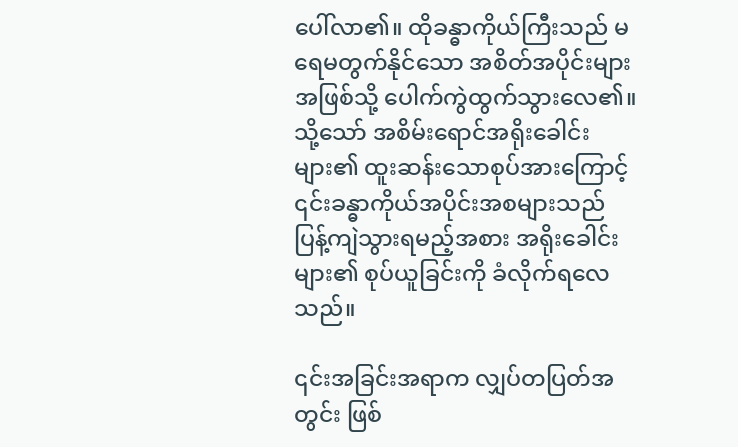ပေါ်လာ၏။ ထိုခန္ဓာကိုယ်ကြီးသည် မရေမတွက်နိုင်သော အစိတ်အပိုင်းများအဖြစ်သို့ ပေါက်ကွဲထွက်သွားလေ၏။ သို့သော် အစိမ်းရောင်အရိုးခေါင်းများ၏ ထူးဆန်းသောစုပ်အားကြောင့် ၎င်းခန္ဓာကိုယ်အပိုင်းအစများသည် ပြန့်ကျဲသွားရမည့်အစား အရိုးခေါင်းများ၏ စုပ်ယူခြင်းကို ခံလိုက်ရလေသည်။

၎င်းအခြင်းအရာက လျှပ်တပြတ်အတွင်း ဖြစ်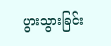ပွားသွားခြင်း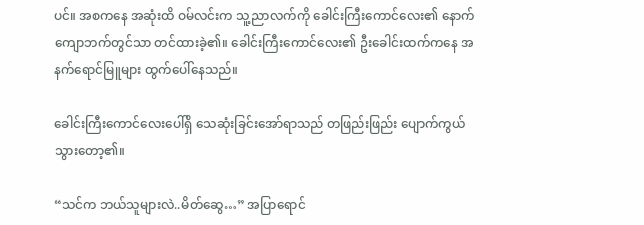ပင်။ အစကနေ အဆုံးထိ ဝမ်လင်းက သူ့ညာလက်ကို ခေါင်းကြီးကောင်လေး၏ နောက်ကျောဘက်တွင်သာ တင်ထားခဲ့၏။ ခေါင်းကြီးကောင်လေး၏ ဦးခေါင်းထက်ကနေ အနက်ရောင်မြူများ ထွက်ပေါ်နေသည်။

ခေါင်းကြီးကောင်လေးပေါ်ရှိ သေဆုံးခြင်းအော်ရာသည် တဖြည်းဖြည်း ပျောက်ကွယ်သွားတော့၏။

“သင်က ဘယ်သူများလဲ..မိတ်ဆွေ…” အပြာရောင်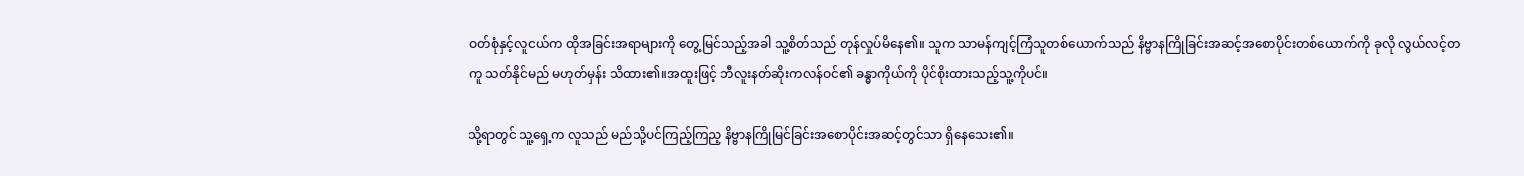ဝတ်စုံနှင့်လူငယ်က ထိုအခြင်းအရာများကို တွေ့မြင်သည့်အခါ သူ့စိတ်သည် တုန်လှုပ်မိနေ၏။ သူက သာမန်ကျင့်ကြံသူတစ်ယောက်သည် နိဗ္ဗာနကြိုခြင်းအဆင့်အစောပိုင်းတစ်ယောက်ကို ခုလို လွယ်လင့်တကူ သတ်နိုင်မည် မဟုတ်မှန်း သိထား၏။အထူးဖြင့် ဘီလူးနတ်ဆိုးကလန်ဝင်၏ ခန္ဓာကိုယ်ကို ပိုင်စိုးထားသည့်သူ့ကိုပင်။

သို့ရာတွင် သူ့ရှေ့က လူသည် မည်သို့ပင်ကြည့်ကြည့ နိဗ္ဗာနကြိုမြင်ခြင်းအစောပိုင်းအဆင့်တွင်သာ ရှိနေသေး၏။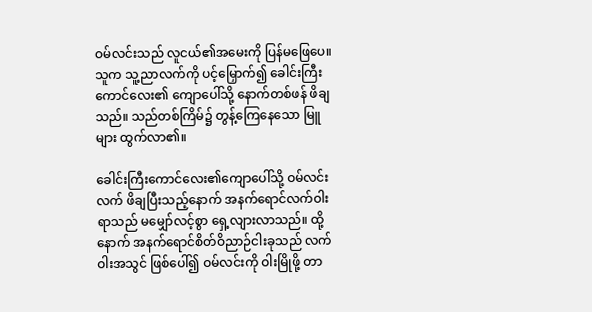ဝမ်လင်းသည် လူငယ်၏အမေးကို ပြန်မဖြေပေ။ သူက သူ့ညာလက်ကို ပင့်မြှောက်၍ ခေါင်းကြီးကောင်လေး၏ ကျောပေါ်သို့ နောက်တစ်ဖန် ဖိချသည်။ သည်တစ်ကြိမ်၌ တွန့်ကြေနေသော မြူများ ထွက်လာ၏။

ခေါင်းကြီးကောင်လေး၏ကျောပေါ်သို့ ဝမ်လင်းလက် ဖိချပြီးသည့်နောက် အနက်ရောင်လက်ဝါးရာသည် မမျှော်လင့်စွာ ရှေ့လျားလာသည်။ ထို့နောက် အနက်ရောင်စိတ်ဝိညာဉ်ငါးခုသည် လက်ဝါးအသွင် ဖြစ်ပေါ်၍ ဝမ်လင်းကို ဝါးမြိုဖို့ တာ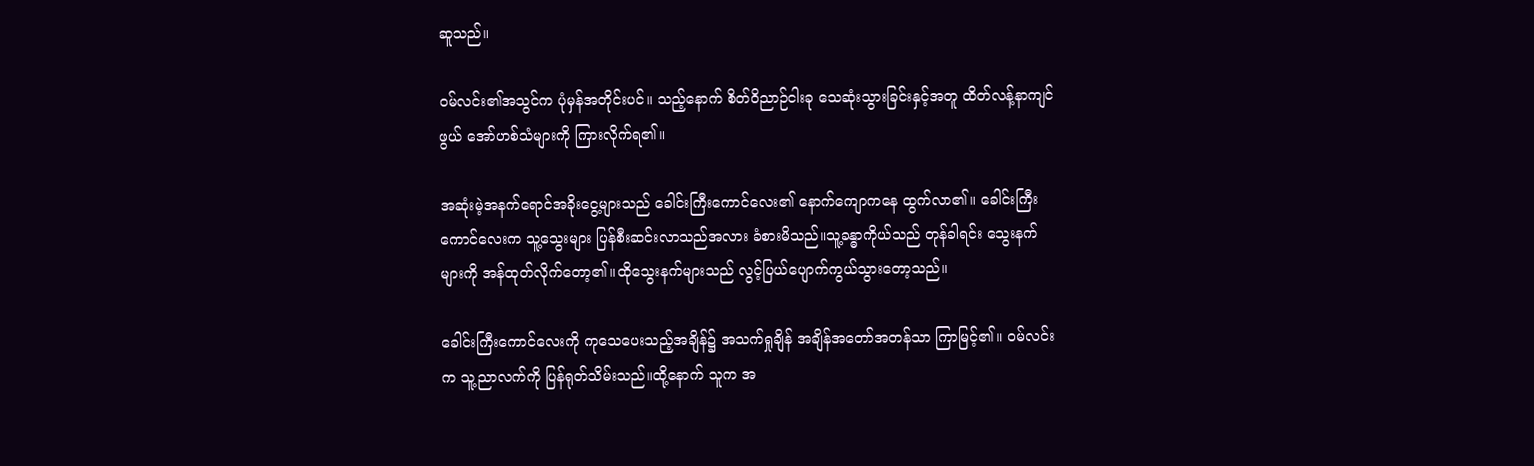ဆူသည်။

ဝမ်လင်း၏အသွင်က ပုံမှန်အတိုင်းပင်။ သည့်နောက် စိတ်ဝိညာဉ်ငါးခု သေဆုံးသွားခြင်းနှင့်အတူ ထိတ်လန့်နာကျင်ဖွယ် အော်ဟစ်သံများကို ကြားလိုက်ရ၏။

အဆုံးမဲ့အနက်ရောင်အခိုးငွေ့များသည် ခေါင်းကြီးကောင်လေး၏ နောက်ကျောကနေ ထွက်လာ၏။ ခေါင်းကြီးကောင်လေးက သူ့သွေးများ ပြန်စီးဆင်းလာသည်အလား ခံစားမိသည်။သူ့ခန္ဓာကိုယ်သည် တုန်ခါရင်း သွေးနက်များကို အန်ထုတ်လိုက်တော့၏။ထိုသွေးနက်များသည် လွင့်ပြယ်ပျောက်ကွယ်သွားတော့သည်။

ခေါင်းကြီးကောင်လေးကို ကုသေပေးသည့်အချိန်၌ အသက်ရှုချိန် အချိန်အတော်အတန်သာ ကြာမြင့်၏။ ဝမ်လင်းက သူ့ညာလက်ကို ပြန်ရုတ်သိမ်းသည်။ထို့နောက် သူက အ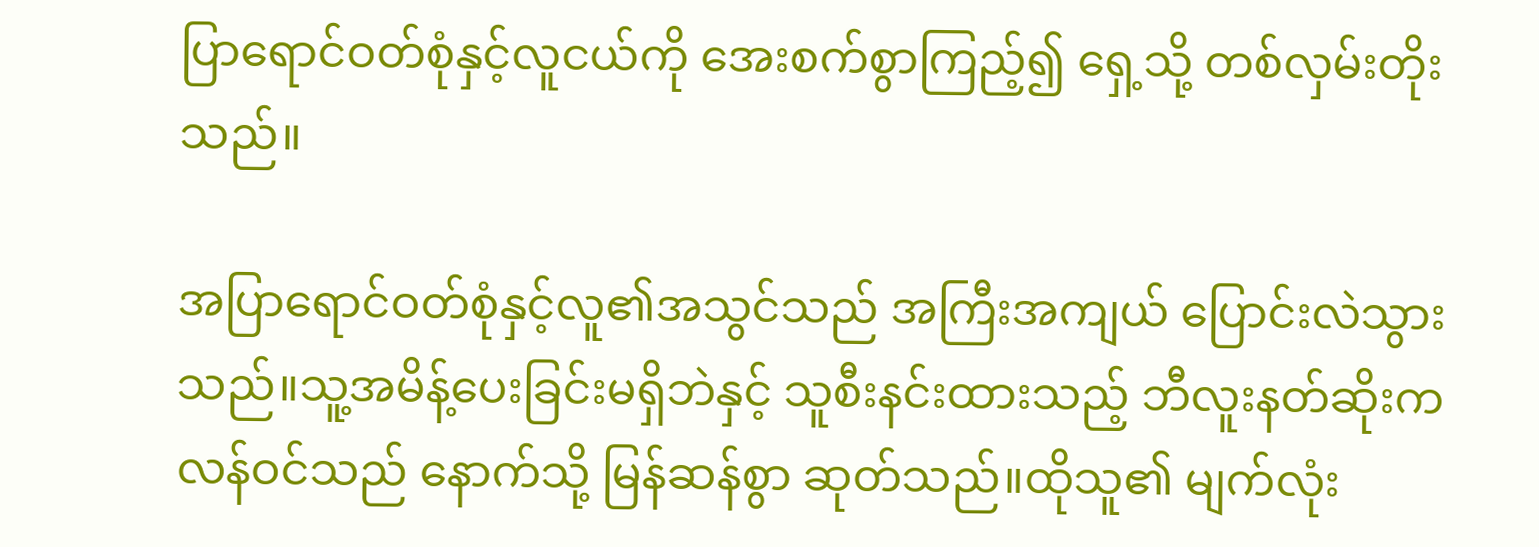ပြာရောင်ဝတ်စုံနှင့်လူငယ်ကို အေးစက်စွာကြည့်၍ ရှေ့သို့ တစ်လှမ်းတိုးသည်။

အပြာရောင်ဝတ်စုံနှင့်လူ၏အသွင်သည် အကြီးအကျယ် ပြောင်းလဲသွားသည်။သူ့အမိန့်ပေးခြင်းမရှိဘဲနှင့် သူစီးနင်းထားသည့် ဘီလူးနတ်ဆိုးကလန်ဝင်သည် နောက်သို့ မြန်ဆန်စွာ ဆုတ်သည်။ထိုသူ၏ မျက်လုံး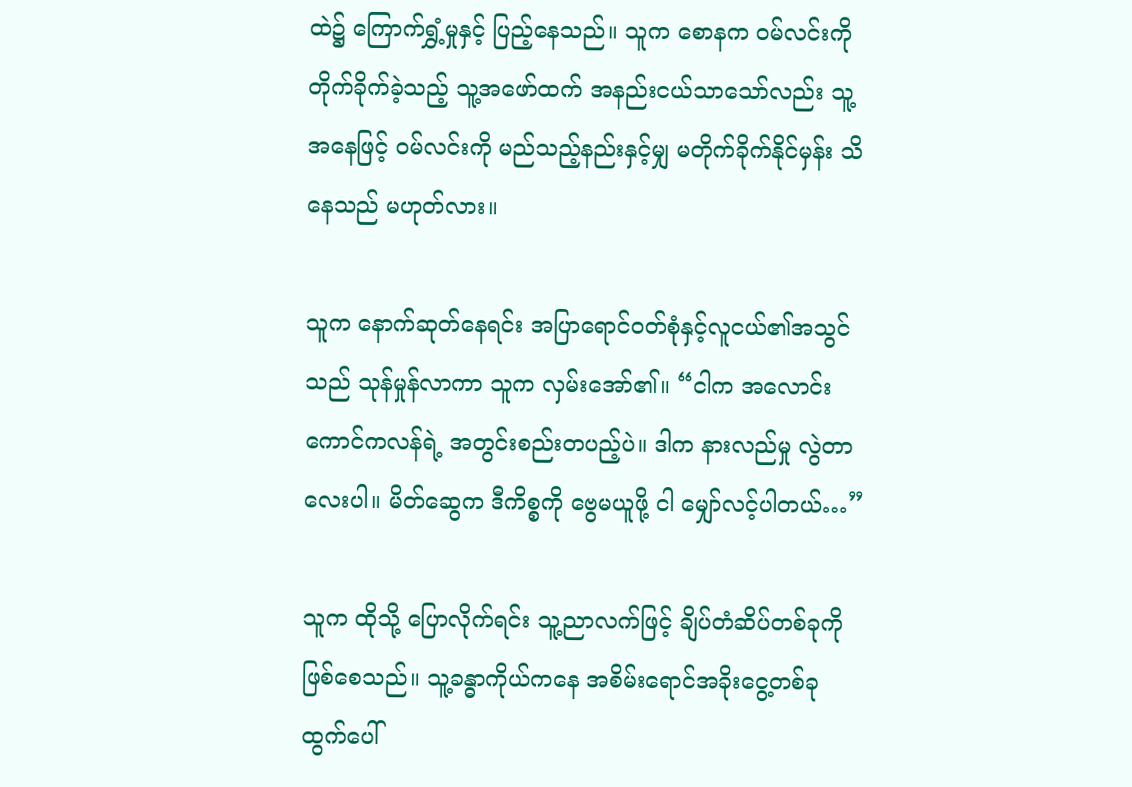ထဲ၌ ကြောက်ရွှံ့မှုနှင့် ပြည့်နေသည်။ သူက စောနက ဝမ်လင်းကို တိုက်ခိုက်ခဲ့သည့် သူ့အဖော်ထက် အနည်းငယ်သာသော်လည်း သူ့အနေဖြင့် ဝမ်လင်းကို မည်သည့်နည်းနှင့်မျှ မတိုက်ခိုက်နိုင်မှန်း သိနေသည် မဟုတ်လား။

သူက နောက်ဆုတ်နေရင်း အပြာရောင်ဝတ်စုံနှင့်လူငယ်၏အသွင်သည် သုန်မှုန်လာကာ သူက လှမ်းအော်၏။ “ငါက အလောင်းကောင်ကလန်ရဲ့ အတွင်းစည်းတပည့်ပဲ။ ဒါက နားလည်မှု လွဲတာလေးပါ။ မိတ်ဆွေက ဒီကိစ္စကို ဗွေမယူဖို့ ငါ မျှော်လင့်ပါတယ်…”

သူက ထိုသို့ ပြောလိုက်ရင်း သူ့ညာလက်ဖြင့် ချိပ်တံဆိပ်တစ်ခုကို ဖြစ်စေသည်။ သူ့ခန္ဓာကိုယ်ကနေ အစိမ်းရောင်အခိုးငွေ့တစ်ခု ထွက်ပေါ်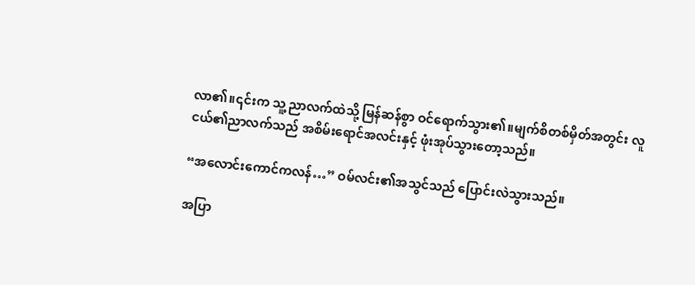လာ၏။၎င်းက သူ့ညာလက်ထဲသို့ မြန်ဆန်စွာ ဝင်ရောက်သွား၏။မျက်စိတစ်မှိတ်အတွင်း လူငယ်၏ညာလက်သည် အစိမ်းရောင်အလင်းနှင့် ဖုံးအုပ်သွားတော့သည်။

“အလောင်းကောင်ကလန်…” ဝမ်လင်း၏အသွင်သည် ပြောင်းလဲသွားသည်။

အပြာ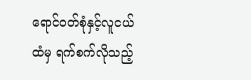ရောင်ဝတ်စုံနှင့်လူငယ်ထံမှ ရက်စက်လိုသည့်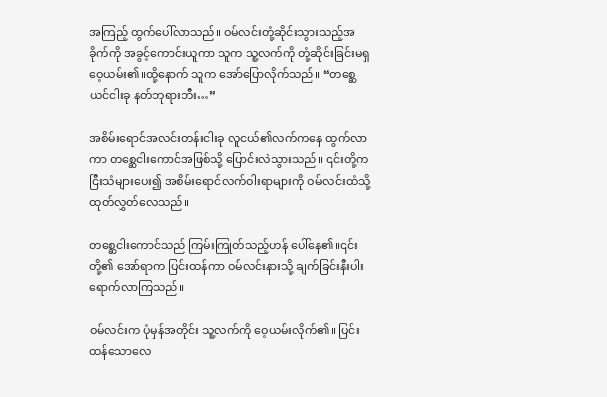အကြည့် ထွက်ပေါ်လာသည်။ ဝမ်လင်းတုံ့ဆိုင်းသွားသည့်အခိုက်ကို အခွင့်ကောင်းယူကာ သူက သူ့လက်ကို တုံ့ဆိုင်းခြင်းမရှ ဝေ့ယမ်း၏။ထို့နောက် သူက အော်ပြောလိုက်သည်။ “တစ္ဆေယင်ငါးခု နတ်ဘုရားဘီး…”

အစိမ်းရောင်အလင်းတန်းငါးခု လူငယ်၏လက်ကနေ ထွက်လာကာ တစ္ဆေငါးကောင်အဖြစ်သို့ ပြောင်းလဲသွားသည်။ ၎င်းတို့က ငြီးသံများပေး၍ အစိမ်းရောင်လက်ဝါးရာများကို ဝမ်လင်းထံသို့ ထုတ်လွှတ်လေသည်။

တစ္ဆေငါးကောင်သည် ကြမ်းကြုတ်သည့်ဟန် ပေါ်နေ၏။၎င်းတို့၏ အော်ရာက ပြင်းထန်ကာ ဝမ်လင်းနားသို့ ချက်ခြင်းနီးပါး ရောက်လာကြသည်။

ဝမ်လင်းက ပုံမှန်အတိုင်း သူ့လက်ကို ဝေ့ယမ်းလိုက်၏။ ပြင်းထန်သောလေ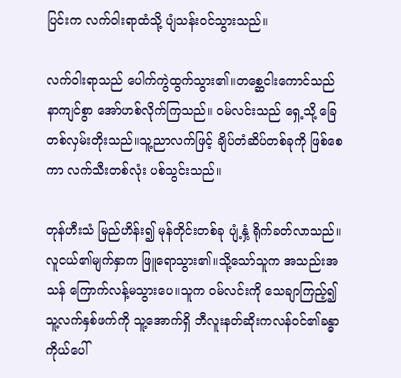ပြင်းက လက်ဝါးရာထံသို့ ပျံသန်းဝင်သွားသည်။

လက်ဝါးရာသည် ပေါက်ကွဲထွက်သွား၏။တစ္ဆေငါးကောင်သည် နာကျင်စွာ အော်ဟစ်လိုက်ကြသည်။ ဝမ်လင်းသည် ရှေ့သို့ ခြေတစ်လှမ်းတိုးသည်။သူ့ညာလက်ဖြင့် ချိပ်တံဆိပ်တစ်ခုကို ဖြစ်စေကာ လက်သီးတစ်လုံး ပစ်သွင်းသည်။

တုန်ဟီးသံ မြည်ဟိန်း၍ မုန်တိုင်းတစ်ခု ပျံ့နှံ့ ရိုက်ခတ်လာသည်။လူငယ်၏မျက်နှာက ဖြူရောသွား၏။သို့သော်သူက အသည်းအသန် ကြောက်လန့်မသွားပေ။သူက ဝမ်လင်းကို သေချာကြည့်၍ သူ့လက်နှစ်ဖက်ကို သူ့အောက်ရှိ ဘီလူးနတ်ဆိုးကလန်ဝင်၏ခန္ဓာကိုယ်ပေါ်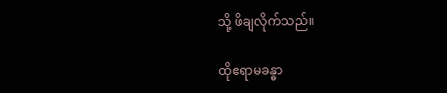သို့ ဖိချလိုက်သည်။

ထိုဧရာမခန္ဓာ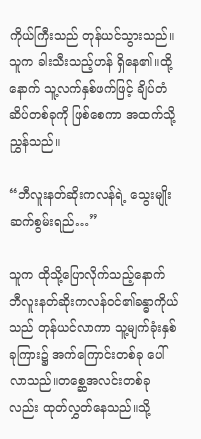ကိုယ်ကြီးသည် တုန်ယင်သွားသည်။သူက ခါးသီးသည့်ဟန် ရှိနေ၏။ထို့နောက် သူ့လက်နှစ်ဖက်ဖြင့် ချိပ်တံဆိပ်တစ်ခုကို ဖြစ်စေကာ အထက်သို့ ညွှန်သည်။

“ဘီလူးနတ်ဆိုးကလန်ရဲ့ သွေးမျိုးဆက်စွမ်းရည်…”

သူက ထိုသို့ပြောလိုက်သည့်နောက် ဘီလူးနတ်ဆိုးကလန်ဝင်၏ခန္ဓာကိုယ်သည် တုန်ယင်လာကာ သူ့မျက်ခုံးနှစ်ခုကြား၌ အက်ကြောင်းတစ်ခု ပေါ်လာသည်။တစ္ဆေအလင်းတစ်ခုလည်း ထုတ်လွှတ်နေသည်။သို့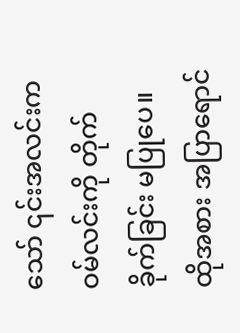သော် ၎င်းအလင်းက ဝမ်လင်းကို တိုက်ခိုက်ခြင်း မပြုပေ။ ထိုအစား အပြာရောင်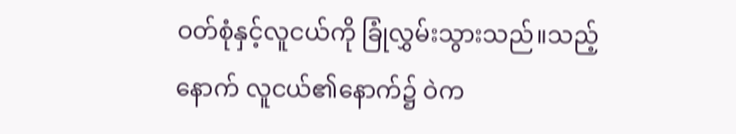ဝတ်စုံနှင့်လူငယ်ကို ခြုံလွှမ်းသွားသည်။သည့်နောက် လူငယ်၏နောက်၌ ဝဲက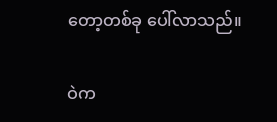တော့တစ်ခု ပေါ်လာသည်။

ဝဲက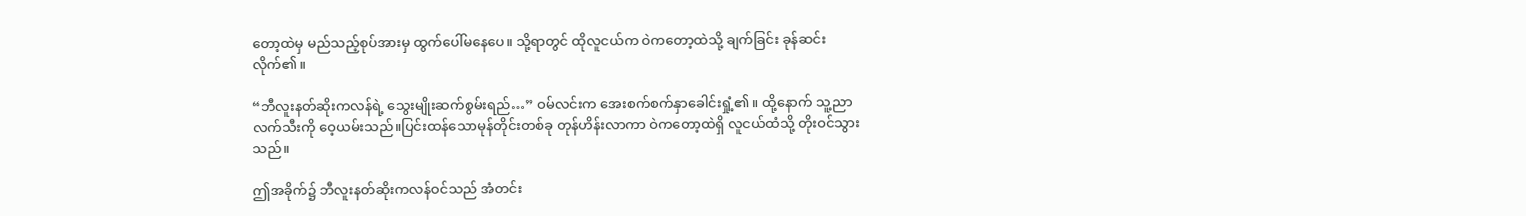တော့ထဲမှ မည်သည့်စုပ်အားမှ ထွက်ပေါ်မနေပေ။ သို့ရာတွင် ထိုလူငယ်က ဝဲကတော့ထဲသို့ ချက်ခြင်း ခုန်ဆင်းလိုက်၏။

“ဘီလူးနတ်ဆိုးကလန်ရဲ့ သွေးမျိုးဆက်စွမ်းရည်…” ဝမ်လင်းက အေးစက်စက်နှာခေါင်းရှုံ့၏။ ထို့နောက် သူ့ညာလက်သီးကို ဝေ့ယမ်းသည်။ပြင်းထန်သောမုန်တိုင်းတစ်ခု တုန်ဟိန်းလာကာ ဝဲကတော့ထဲရှိ လူငယ်ထံသို့ တိုးဝင်သွားသည်။

ဤအခိုက်၌ ဘီလူးနတ်ဆိုးကလန်ဝင်သည် အံတင်း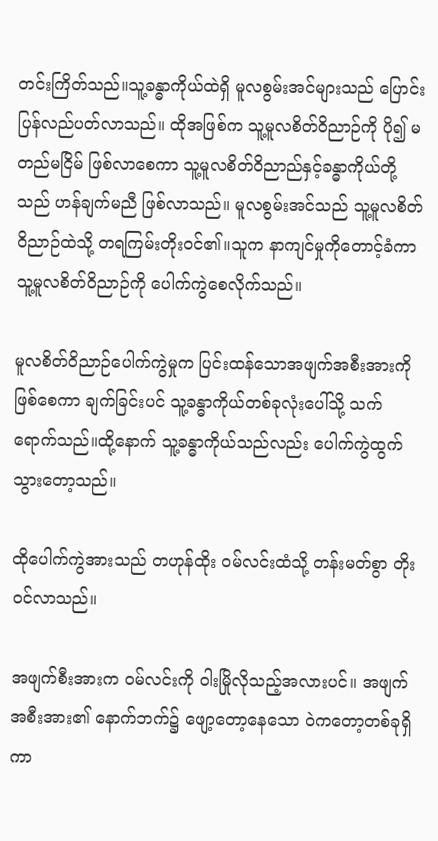တင်းကြိတ်သည်။သူ့ခန္ဓာကိုယ်ထဲရှိ မူလစွမ်းအင်များသည် ပြောင်းပြန်လည်ပတ်လာသည်။ ထိုအဖြစ်က သူ့မူလစိတ်ဝိညာဉ်ကို ပို၍ မတည်မငြိမ် ဖြစ်လာစေကာ သူ့မူလစိတ်ဝိညာည်နှင့်ခန္ဓာကိုယ်တို့သည် ဟန်ချက်မညီ ဖြစ်လာသည်။ မူလစွမ်းအင်သည် သူ့မူလစိတ်ဝိညာဉ်ထဲသို့ တရကြမ်းတိုးဝင်၏။သူက နာကျင်မှုကိုတောင့်ခံကာ သူ့မူလစိတ်ဝိညာဉ်ကို ပေါက်ကွဲစေလိုက်သည်။

မူလစိတ်ဝိညာဉ်ပေါက်ကွဲမှုက ပြင်းထန်သောအဖျက်အစီးအားကို ဖြစ်စေကာ ချက်ခြင်းပင် သူ့ခန္ဓာကိုယ်တစ်ခုလုံးပေါ်သို့ သက်ရောက်သည်။ထို့နောက် သူ့ခန္ဓာကိုယ်သည်လည်း ပေါက်ကွဲထွက်သွားတော့သည်။

ထိုပေါက်ကွဲအားသည် တဟုန်ထိုး ဝမ်လင်းထံသို့ တန်းမတ်စွာ တိုးဝင်လာသည်။

အဖျက်စီးအားက ဝမ်လင်းကို ဝါးမြိုလိုသည့်အလားပင်။ အဖျက်အစီးအား၏ နောက်ဘက်၌ ဖျော့တော့နေသော ဝဲကတော့တစ်ခုရှိကာ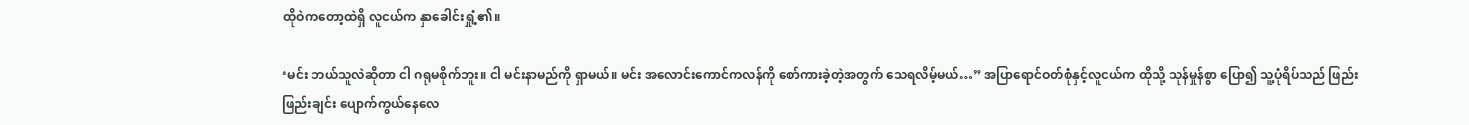ထိုဝဲကတော့ထဲရှိ လူငယ်က နှာခေါင်းရှုံ့၏။

‘မင်း ဘယ်သူလဲဆိုတာ ငါ ဂရုမစိုက်ဘူး။ ငါ မင်းနာမည်ကို ရှာမယ်။ မင်း အလောင်းကောင်ကလန်ကို စော်ကားခဲ့တဲ့အတွက် သေရလိမ့်မယ်…” အပြာရောင်ဝတ်စုံနှင့်လူငယ်က ထိုသို့ သုန်မှုန်စွာ ပြော၍ သူ့ပုံရိပ်သည် ဖြည်းဖြည်းချင်း ပျောက်ကွယ်နေလေ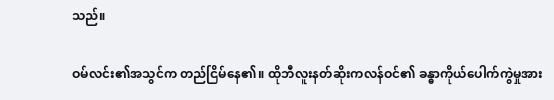သည်။

ဝမ်လင်း၏အသွင်က တည်ငြိမ်နေ၏။ ထိုဘီလူးနတ်ဆိုးကလန်ဝင်၏ ခန္ဓာကိုယ်ပေါက်ကွဲမှုအား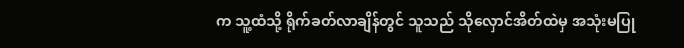က သူ့ထံသို့ ရိုက်ခတ်လာချိန်တွင် သူသည် သိုလှောင်အိတ်ထဲမှ အသုံးမပြု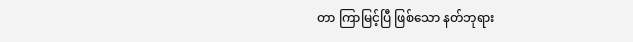တာ ကြာမြင့်ပြီ ဖြစ်သော နတ်ဘုရား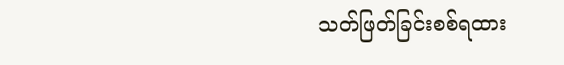သတ်ဖြတ်ခြင်းစစ်ရထား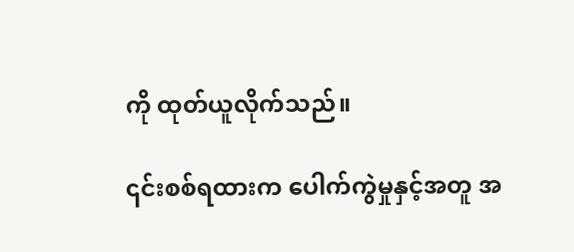ကို ထုတ်ယူလိုက်သည်။

၎င်းစစ်ရထားက ပေါက်ကွဲမှုနှင့်အတူ အ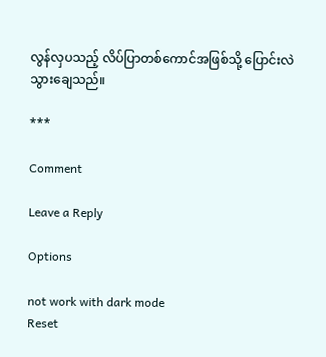လွန်လှပသည့် လိပ်ပြာတစ်ကောင်အဖြစ်သို့ ပြောင်းလဲသွားချေသည်။

***

Comment

Leave a Reply

Options

not work with dark mode
Reset